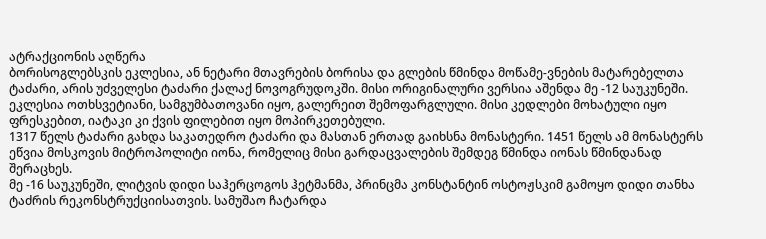ატრაქციონის აღწერა
ბორისოგლებსკის ეკლესია, ან ნეტარი მთავრების ბორისა და გლების წმინდა მოწამე-ვნების მატარებელთა ტაძარი, არის უძველესი ტაძარი ქალაქ ნოვოგრუდოკში. მისი ორიგინალური ვერსია აშენდა მე -12 საუკუნეში. ეკლესია ოთხსვეტიანი, სამგუმბათოვანი იყო, გალერეით შემოფარგლული. მისი კედლები მოხატული იყო ფრესკებით, იატაკი კი ქვის ფილებით იყო მოპირკეთებული.
1317 წელს ტაძარი გახდა საკათედრო ტაძარი და მასთან ერთად გაიხსნა მონასტერი. 1451 წელს ამ მონასტერს ეწვია მოსკოვის მიტროპოლიტი იონა, რომელიც მისი გარდაცვალების შემდეგ წმინდა იონას წმინდანად შერაცხეს.
მე -16 საუკუნეში, ლიტვის დიდი საჰერცოგოს ჰეტმანმა, პრინცმა კონსტანტინ ოსტოჟსკიმ გამოყო დიდი თანხა ტაძრის რეკონსტრუქციისათვის. სამუშაო ჩატარდა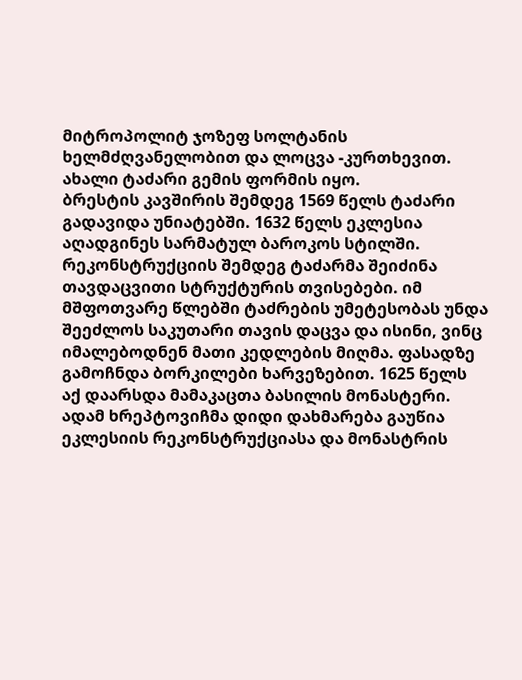მიტროპოლიტ ჯოზეფ სოლტანის ხელმძღვანელობით და ლოცვა -კურთხევით. ახალი ტაძარი გემის ფორმის იყო.
ბრესტის კავშირის შემდეგ 1569 წელს ტაძარი გადავიდა უნიატებში. 1632 წელს ეკლესია აღადგინეს სარმატულ ბაროკოს სტილში. რეკონსტრუქციის შემდეგ ტაძარმა შეიძინა თავდაცვითი სტრუქტურის თვისებები. იმ მშფოთვარე წლებში ტაძრების უმეტესობას უნდა შეეძლოს საკუთარი თავის დაცვა და ისინი, ვინც იმალებოდნენ მათი კედლების მიღმა. ფასადზე გამოჩნდა ბორკილები ხარვეზებით. 1625 წელს აქ დაარსდა მამაკაცთა ბასილის მონასტერი. ადამ ხრეპტოვიჩმა დიდი დახმარება გაუწია ეკლესიის რეკონსტრუქციასა და მონასტრის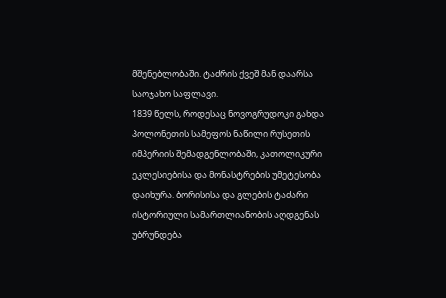მშენებლობაში. ტაძრის ქვეშ მან დაარსა საოჯახო საფლავი.
1839 წელს, როდესაც ნოვოგრუდოკი გახდა პოლონეთის სამეფოს ნაწილი რუსეთის იმპერიის შემადგენლობაში, კათოლიკური ეკლესიებისა და მონასტრების უმეტესობა დაიხურა. ბორისისა და გლების ტაძარი ისტორიული სამართლიანობის აღდგენას უბრუნდება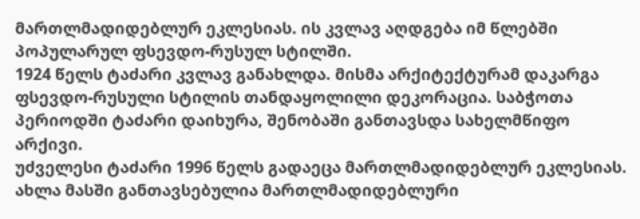მართლმადიდებლურ ეკლესიას. ის კვლავ აღდგება იმ წლებში პოპულარულ ფსევდო-რუსულ სტილში.
1924 წელს ტაძარი კვლავ განახლდა. მისმა არქიტექტურამ დაკარგა ფსევდო-რუსული სტილის თანდაყოლილი დეკორაცია. საბჭოთა პერიოდში ტაძარი დაიხურა, შენობაში განთავსდა სახელმწიფო არქივი.
უძველესი ტაძარი 1996 წელს გადაეცა მართლმადიდებლურ ეკლესიას. ახლა მასში განთავსებულია მართლმადიდებლური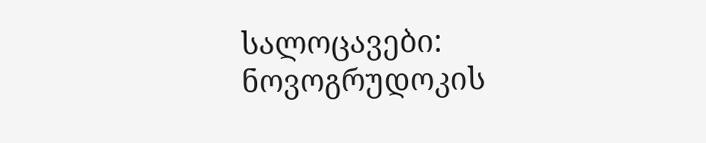სალოცავები: ნოვოგრუდოკის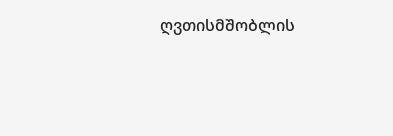ღვთისმშობლის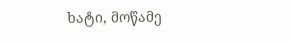ხატი, მოწამე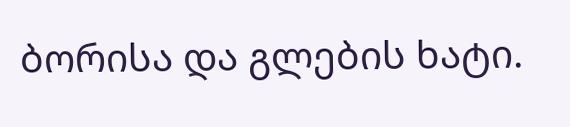ბორისა და გლების ხატი.